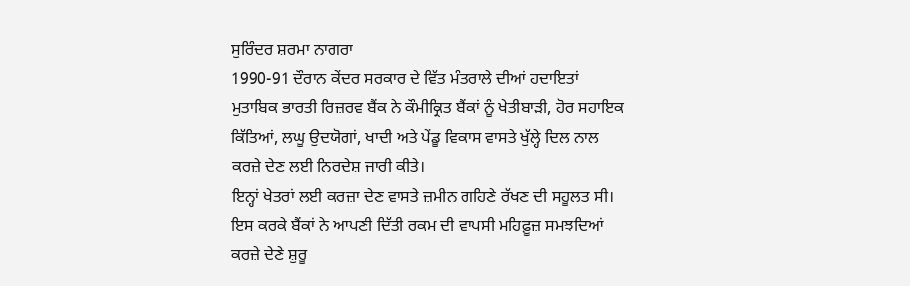ਸੁਰਿੰਦਰ ਸ਼ਰਮਾ ਨਾਗਰਾ
1990-91 ਦੌਰਾਨ ਕੇਂਦਰ ਸਰਕਾਰ ਦੇ ਵਿੱਤ ਮੰਤਰਾਲੇ ਦੀਆਂ ਹਦਾਇਤਾਂ ਮੁਤਾਬਿਕ ਭਾਰਤੀ ਰਿਜ਼ਰਵ ਬੈਂਕ ਨੇ ਕੌਮੀਕ੍ਰਿਤ ਬੈਂਕਾਂ ਨੂੰ ਖੇਤੀਬਾੜੀ, ਹੋਰ ਸਹਾਇਕ ਕਿੱਤਿਆਂ, ਲਘੂ ਉਦਯੋਗਾਂ, ਖਾਦੀ ਅਤੇ ਪੇਂਡੂ ਵਿਕਾਸ ਵਾਸਤੇ ਖੁੱਲ੍ਹੇ ਦਿਲ ਨਾਲ ਕਰਜ਼ੇ ਦੇਣ ਲਈ ਨਿਰਦੇਸ਼ ਜਾਰੀ ਕੀਤੇ।
ਇਨ੍ਹਾਂ ਖੇਤਰਾਂ ਲਈ ਕਰਜ਼ਾ ਦੇਣ ਵਾਸਤੇ ਜ਼ਮੀਨ ਗਹਿਣੇ ਰੱਖਣ ਦੀ ਸਹੂਲਤ ਸੀ। ਇਸ ਕਰਕੇ ਬੈਂਕਾਂ ਨੇ ਆਪਣੀ ਦਿੱਤੀ ਰਕਮ ਦੀ ਵਾਪਸੀ ਮਹਿਫ਼ੂਜ਼ ਸਮਝਦਿਆਂ ਕਰਜ਼ੇ ਦੇਣੇ ਸ਼ੁਰੂ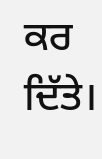ਕਰ ਦਿੱਤੇ।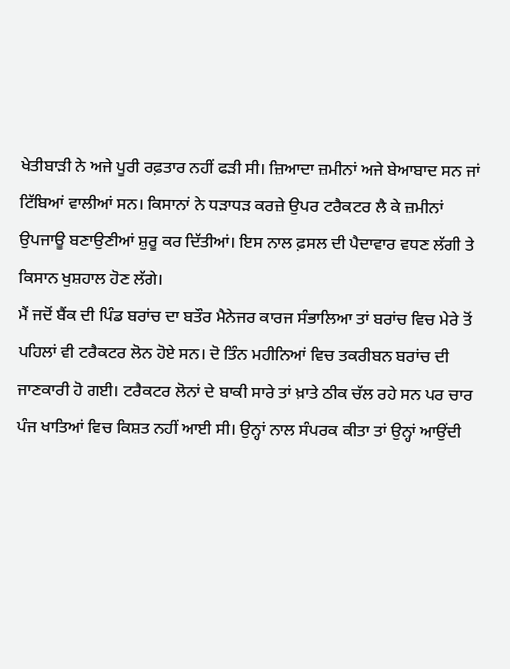ਖੇਤੀਬਾੜੀ ਨੇ ਅਜੇ ਪੂਰੀ ਰਫ਼ਤਾਰ ਨਹੀਂ ਫੜੀ ਸੀ। ਜ਼ਿਆਦਾ ਜ਼ਮੀਨਾਂ ਅਜੇ ਬੇਆਬਾਦ ਸਨ ਜਾਂ ਟਿੱਬਿਆਂ ਵਾਲੀਆਂ ਸਨ। ਕਿਸਾਨਾਂ ਨੇ ਧੜਾਧੜ ਕਰਜ਼ੇ ਉਪਰ ਟਰੈਕਟਰ ਲੈ ਕੇ ਜ਼ਮੀਨਾਂ ਉਪਜਾਊ ਬਣਾਉਣੀਆਂ ਸ਼ੁਰੂ ਕਰ ਦਿੱਤੀਆਂ। ਇਸ ਨਾਲ ਫ਼ਸਲ ਦੀ ਪੈਦਾਵਾਰ ਵਧਣ ਲੱਗੀ ਤੇ ਕਿਸਾਨ ਖੁਸ਼ਹਾਲ ਹੋਣ ਲੱਗੇ।
ਮੈਂ ਜਦੋਂ ਬੈਂਕ ਦੀ ਪਿੰਡ ਬਰਾਂਚ ਦਾ ਬਤੌਰ ਮੈਨੇਜਰ ਕਾਰਜ ਸੰਭਾਲਿਆ ਤਾਂ ਬਰਾਂਚ ਵਿਚ ਮੇਰੇ ਤੋਂ ਪਹਿਲਾਂ ਵੀ ਟਰੈਕਟਰ ਲੋਨ ਹੋਏ ਸਨ। ਦੋ ਤਿੰਨ ਮਹੀਨਿਆਂ ਵਿਚ ਤਕਰੀਬਨ ਬਰਾਂਚ ਦੀ ਜਾਣਕਾਰੀ ਹੋ ਗਈ। ਟਰੈਕਟਰ ਲੋਨਾਂ ਦੇ ਬਾਕੀ ਸਾਰੇ ਤਾਂ ਖ਼ਾਤੇ ਠੀਕ ਚੱਲ ਰਹੇ ਸਨ ਪਰ ਚਾਰ ਪੰਜ ਖਾਤਿਆਂ ਵਿਚ ਕਿਸ਼ਤ ਨਹੀਂ ਆਈ ਸੀ। ਉਨ੍ਹਾਂ ਨਾਲ ਸੰਪਰਕ ਕੀਤਾ ਤਾਂ ਉਨ੍ਹਾਂ ਆਉਂਦੀ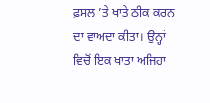ਫ਼ਸਲ ’ਤੇ ਖਾਤੇ ਠੀਕ ਕਰਨ ਦਾ ਵਾਅਦਾ ਕੀਤਾ। ਉਨ੍ਹਾਂ ਵਿਚੋਂ ਇਕ ਖਾਤਾ ਅਜਿਹਾ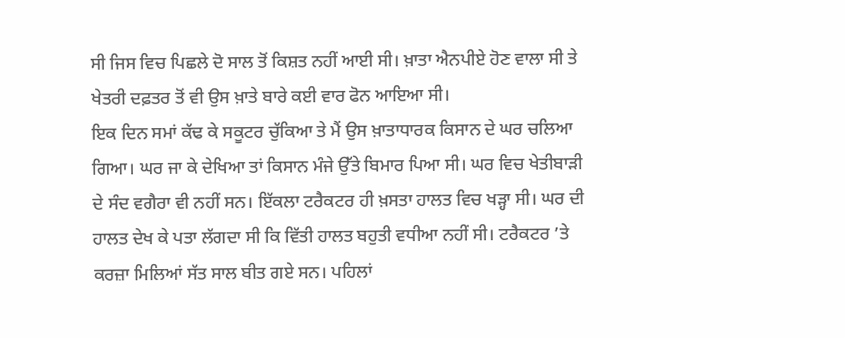ਸੀ ਜਿਸ ਵਿਚ ਪਿਛਲੇ ਦੋ ਸਾਲ ਤੋਂ ਕਿਸ਼ਤ ਨਹੀਂ ਆਈ ਸੀ। ਖ਼ਾਤਾ ਐਨਪੀਏ ਹੋਣ ਵਾਲਾ ਸੀ ਤੇ ਖੇਤਰੀ ਦਫ਼ਤਰ ਤੋਂ ਵੀ ਉਸ ਖ਼ਾਤੇ ਬਾਰੇ ਕਈ ਵਾਰ ਫੋਨ ਆਇਆ ਸੀ।
ਇਕ ਦਿਨ ਸਮਾਂ ਕੱਢ ਕੇ ਸਕੂਟਰ ਚੁੱਕਿਆ ਤੇ ਮੈਂ ਉਸ ਖ਼ਾਤਾਧਾਰਕ ਕਿਸਾਨ ਦੇ ਘਰ ਚਲਿਆ ਗਿਆ। ਘਰ ਜਾ ਕੇ ਦੇਖਿਆ ਤਾਂ ਕਿਸਾਨ ਮੰਜੇ ਉੱਤੇ ਬਿਮਾਰ ਪਿਆ ਸੀ। ਘਰ ਵਿਚ ਖੇਤੀਬਾੜੀ ਦੇ ਸੰਦ ਵਗੈਰਾ ਵੀ ਨਹੀਂ ਸਨ। ਇੱਕਲਾ ਟਰੈਕਟਰ ਹੀ ਖ਼ਸਤਾ ਹਾਲਤ ਵਿਚ ਖੜ੍ਹਾ ਸੀ। ਘਰ ਦੀ ਹਾਲਤ ਦੇਖ ਕੇ ਪਤਾ ਲੱਗਦਾ ਸੀ ਕਿ ਵਿੱਤੀ ਹਾਲਤ ਬਹੁਤੀ ਵਧੀਆ ਨਹੀਂ ਸੀ। ਟਰੈਕਟਰ ’ਤੇ ਕਰਜ਼ਾ ਮਿਲਿਆਂ ਸੱਤ ਸਾਲ ਬੀਤ ਗਏ ਸਨ। ਪਹਿਲਾਂ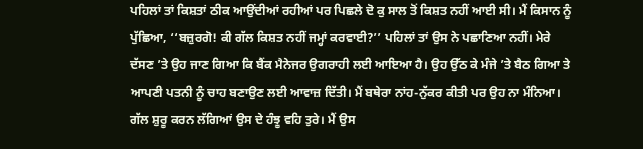ਪਹਿਲਾਂ ਤਾਂ ਕਿਸ਼ਤਾਂ ਠੀਕ ਆਉਂਦੀਆਂ ਰਹੀਆਂ ਪਰ ਪਿਛਲੇ ਦੋ ਕੁ ਸਾਲ ਤੋਂ ਕਿਸ਼ਤ ਨਹੀਂ ਆਈ ਸੀ। ਮੈਂ ਕਿਸਾਨ ਨੂੰ ਪੁੱਛਿਆ, ‘‘ਬਜ਼ੁਰਗੋ! ਕੀ ਗੱਲ ਕਿਸ਼ਤ ਨਹੀਂ ਜਮ੍ਹਾਂ ਕਰਵਾਈ?’’ ਪਹਿਲਾਂ ਤਾਂ ਉਸ ਨੇ ਪਛਾਣਿਆ ਨਹੀਂ। ਮੇਰੇ ਦੱਸਣ ’ਤੇ ਉਹ ਜਾਣ ਗਿਆ ਕਿ ਬੈਂਕ ਮੈਨੇਜਰ ਉਗਰਾਹੀ ਲਈ ਆਇਆ ਹੈ। ਉਹ ਉੱਠ ਕੇ ਮੰਜੇ ’ਤੇ ਬੈਠ ਗਿਆ ਤੇ ਆਪਣੀ ਪਤਨੀ ਨੂੰ ਚਾਹ ਬਣਾਉਣ ਲਈ ਆਵਾਜ਼ ਦਿੱਤੀ। ਮੈਂ ਬਥੇਰਾ ਨਾਂਹ-ਨੁੱਕਰ ਕੀਤੀ ਪਰ ਉਹ ਨਾ ਮੰਨਿਆ।
ਗੱਲ ਸ਼ੁਰੂ ਕਰਨ ਲੱਗਿਆਂ ਉਸ ਦੇ ਹੰਝੂ ਵਹਿ ਤੁਰੇ। ਮੈਂ ਉਸ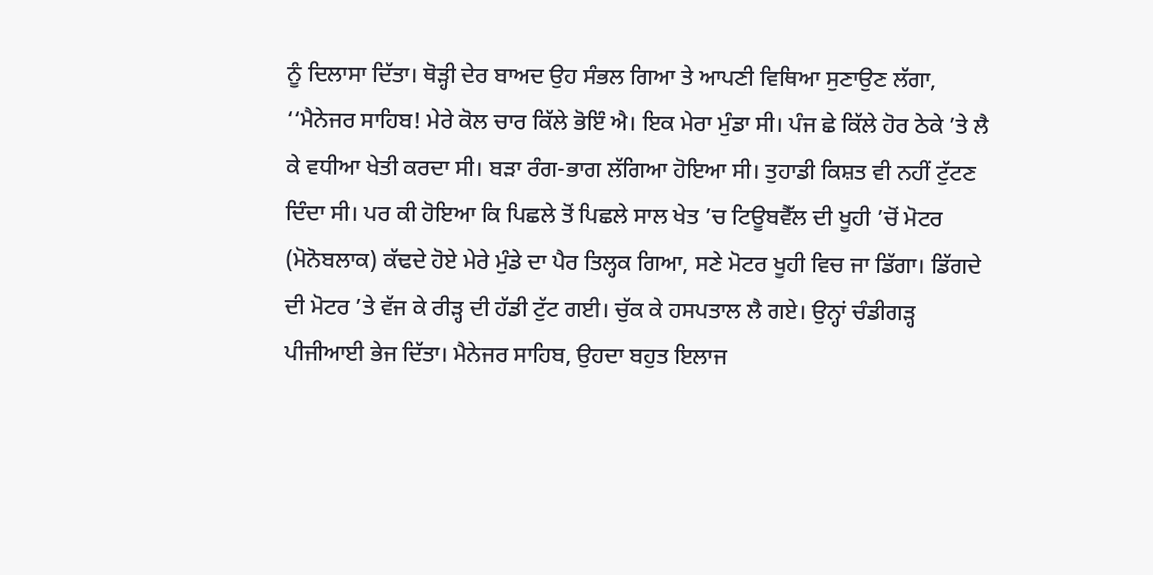ਨੂੰ ਦਿਲਾਸਾ ਦਿੱਤਾ। ਥੋੜ੍ਹੀ ਦੇਰ ਬਾਅਦ ਉਹ ਸੰਭਲ ਗਿਆ ਤੇ ਆਪਣੀ ਵਿਥਿਆ ਸੁਣਾਉਣ ਲੱਗਾ, ‘‘ਮੈਨੇਜਰ ਸਾਹਿਬ! ਮੇਰੇ ਕੋਲ ਚਾਰ ਕਿੱਲੇ ਭੋਇੰ ਐ। ਇਕ ਮੇਰਾ ਮੁੰਡਾ ਸੀ। ਪੰਜ ਛੇ ਕਿੱਲੇ ਹੋਰ ਠੇਕੇ ’ਤੇ ਲੈ ਕੇ ਵਧੀਆ ਖੇਤੀ ਕਰਦਾ ਸੀ। ਬੜਾ ਰੰਗ-ਭਾਗ ਲੱਗਿਆ ਹੋਇਆ ਸੀ। ਤੁਹਾਡੀ ਕਿਸ਼ਤ ਵੀ ਨਹੀਂ ਟੁੱਟਣ ਦਿੰਦਾ ਸੀ। ਪਰ ਕੀ ਹੋਇਆ ਕਿ ਪਿਛਲੇ ਤੋਂ ਪਿਛਲੇ ਸਾਲ ਖੇਤ ’ਚ ਟਿਊਬਵੈੱਲ ਦੀ ਖੂਹੀ ’ਚੋਂ ਮੋਟਰ (ਮੋਨੋਬਲਾਕ) ਕੱਢਦੇ ਹੋਏ ਮੇਰੇ ਮੁੰਡੇ ਦਾ ਪੈਰ ਤਿਲ੍ਹਕ ਗਿਆ, ਸਣੇ ਮੋਟਰ ਖੂਹੀ ਵਿਚ ਜਾ ਡਿੱਗਾ। ਡਿੱਗਦੇ ਦੀ ਮੋਟਰ ’ਤੇ ਵੱਜ ਕੇ ਰੀੜ੍ਹ ਦੀ ਹੱਡੀ ਟੁੱਟ ਗਈ। ਚੁੱਕ ਕੇ ਹਸਪਤਾਲ ਲੈ ਗਏ। ਉਨ੍ਹਾਂ ਚੰਡੀਗੜ੍ਹ ਪੀਜੀਆਈ ਭੇਜ ਦਿੱਤਾ। ਮੈਨੇਜਰ ਸਾਹਿਬ, ਉਹਦਾ ਬਹੁਤ ਇਲਾਜ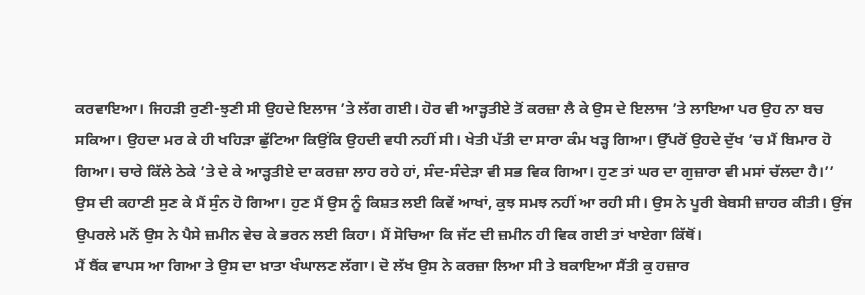ਕਰਵਾਇਆ। ਜਿਹੜੀ ਰੁਣੀ-ਝੁਣੀ ਸੀ ਉਹਦੇ ਇਲਾਜ ’ਤੇ ਲੱਗ ਗਈ। ਹੋਰ ਵੀ ਆੜ੍ਹਤੀਏ ਤੋਂ ਕਰਜ਼ਾ ਲੈ ਕੇ ਉਸ ਦੇ ਇਲਾਜ ’ਤੇ ਲਾਇਆ ਪਰ ਉਹ ਨਾ ਬਚ ਸਕਿਆ। ਉਹਦਾ ਮਰ ਕੇ ਹੀ ਖਹਿੜਾ ਛੁੱਟਿਆ ਕਿਉਂਕਿ ਉਹਦੀ ਵਧੀ ਨਹੀਂ ਸੀ। ਖੇਤੀ ਪੱਤੀ ਦਾ ਸਾਰਾ ਕੰਮ ਖੜ੍ਹ ਗਿਆ। ਉੱਪਰੋਂ ਉਹਦੇ ਦੁੱਖ ’ਚ ਮੈਂ ਬਿਮਾਰ ਹੋ ਗਿਆ। ਚਾਰੇ ਕਿੱਲੇ ਠੇਕੇ ’ਤੇ ਦੇ ਕੇ ਆੜ੍ਹਤੀਏ ਦਾ ਕਰਜ਼ਾ ਲਾਹ ਰਹੇ ਹਾਂ, ਸੰਦ-ਸੰਦੇੜਾ ਵੀ ਸਭ ਵਿਕ ਗਿਆ। ਹੁਣ ਤਾਂ ਘਰ ਦਾ ਗੁਜ਼ਾਰਾ ਵੀ ਮਸਾਂ ਚੱਲਦਾ ਹੈ।’’
ਉਸ ਦੀ ਕਹਾਣੀ ਸੁਣ ਕੇ ਮੈਂ ਸੁੰਨ ਹੋ ਗਿਆ। ਹੁਣ ਮੈਂ ਉਸ ਨੂੰ ਕਿਸ਼ਤ ਲਈ ਕਿਵੇਂ ਆਖਾਂ, ਕੁਝ ਸਮਝ ਨਹੀਂ ਆ ਰਹੀ ਸੀ। ਉਸ ਨੇ ਪੂਰੀ ਬੇਬਸੀ ਜ਼ਾਹਰ ਕੀਤੀ। ਉਂਜ ਉਪਰਲੇ ਮਨੋਂ ਉਸ ਨੇ ਪੈਸੇ ਜ਼ਮੀਨ ਵੇਚ ਕੇ ਭਰਨ ਲਈ ਕਿਹਾ। ਮੈਂ ਸੋਚਿਆ ਕਿ ਜੱਟ ਦੀ ਜ਼ਮੀਨ ਹੀ ਵਿਕ ਗਈ ਤਾਂ ਖਾਏਗਾ ਕਿੱਥੋਂ।
ਮੈਂ ਬੈਂਕ ਵਾਪਸ ਆ ਗਿਆ ਤੇ ਉਸ ਦਾ ਖ਼ਾਤਾ ਖੰਘਾਲਣ ਲੱਗਾ। ਦੋ ਲੱਖ ਉਸ ਨੇ ਕਰਜ਼ਾ ਲਿਆ ਸੀ ਤੇ ਬਕਾਇਆ ਸੈਂਤੀ ਕੁ ਹਜ਼ਾਰ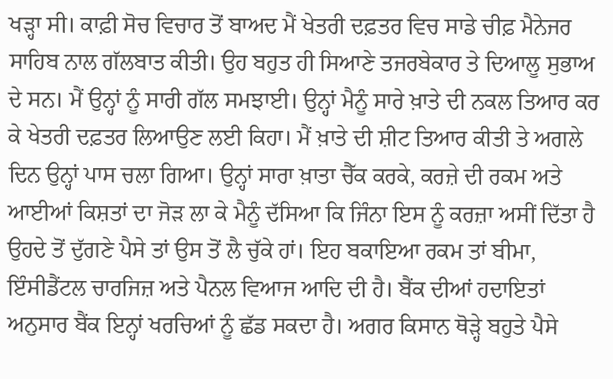ਖੜ੍ਹਾ ਸੀ। ਕਾਫ਼ੀ ਸੋਚ ਵਿਚਾਰ ਤੋਂ ਬਾਅਦ ਮੈਂ ਖੇਤਰੀ ਦਫ਼ਤਰ ਵਿਚ ਸਾਡੇ ਚੀਫ਼ ਮੈਨੇਜਰ ਸਾਹਿਬ ਨਾਲ ਗੱਲਬਾਤ ਕੀਤੀ। ਉਹ ਬਹੁਤ ਹੀ ਸਿਆਣੇ ਤਜਰਬੇਕਾਰ ਤੇ ਦਿਆਲੂ ਸੁਭਾਅ ਦੇ ਸਨ। ਮੈਂ ਉਨ੍ਹਾਂ ਨੂੰ ਸਾਰੀ ਗੱਲ ਸਮਝਾਈ। ਉਨ੍ਹਾਂ ਮੈਨੂੰ ਸਾਰੇ ਖ਼ਾਤੇ ਦੀ ਨਕਲ ਤਿਆਰ ਕਰ ਕੇ ਖੇਤਰੀ ਦਫ਼ਤਰ ਲਿਆਉਣ ਲਈ ਕਿਹਾ। ਮੈਂ ਖ਼ਾਤੇ ਦੀ ਸ਼ੀਟ ਤਿਆਰ ਕੀਤੀ ਤੇ ਅਗਲੇ ਦਿਨ ਉਨ੍ਹਾਂ ਪਾਸ ਚਲਾ ਗਿਆ। ਉਨ੍ਹਾਂ ਸਾਰਾ ਖ਼ਾਤਾ ਚੈੱਕ ਕਰਕੇ, ਕਰਜ਼ੇ ਦੀ ਰਕਮ ਅਤੇ ਆਈਆਂ ਕਿਸ਼ਤਾਂ ਦਾ ਜੋੜ ਲਾ ਕੇ ਮੈਨੂੰ ਦੱਸਿਆ ਕਿ ਜਿੰਨਾ ਇਸ ਨੂੰ ਕਰਜ਼ਾ ਅਸੀਂ ਦਿੱਤਾ ਹੈ ਉਹਦੇ ਤੋਂ ਦੁੱਗਣੇ ਪੈਸੇ ਤਾਂ ਉਸ ਤੋਂ ਲੈ ਚੁੱਕੇ ਹਾਂ। ਇਹ ਬਕਾਇਆ ਰਕਮ ਤਾਂ ਬੀਮਾ, ਇੰਸੀਡੈਂਟਲ ਚਾਰਜਿਜ਼ ਅਤੇ ਪੈਨਲ ਵਿਆਜ ਆਦਿ ਦੀ ਹੈ। ਬੈਂਕ ਦੀਆਂ ਹਦਾਇਤਾਂ ਅਨੁਸਾਰ ਬੈਂਕ ਇਨ੍ਹਾਂ ਖਰਚਿਆਂ ਨੂੰ ਛੱਡ ਸਕਦਾ ਹੈ। ਅਗਰ ਕਿਸਾਨ ਥੋੜ੍ਹੇ ਬਹੁਤੇ ਪੈਸੇ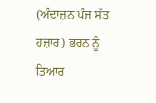(ਅੰਦਾਜ਼ਨ ਪੰਜ ਸੱਤ ਹਜ਼ਾਰ) ਭਰਨ ਨੂੰ ਤਿਆਰ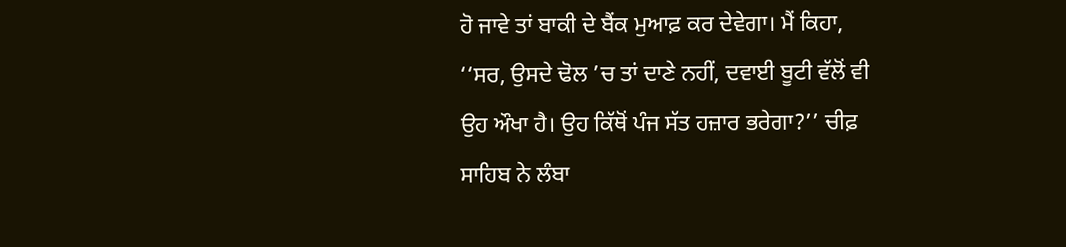ਹੋ ਜਾਵੇ ਤਾਂ ਬਾਕੀ ਦੇ ਬੈਂਕ ਮੁਆਫ਼ ਕਰ ਦੇਵੇਗਾ। ਮੈਂ ਕਿਹਾ, ‘‘ਸਰ, ਉਸਦੇ ਢੋਲ ’ਚ ਤਾਂ ਦਾਣੇ ਨਹੀਂ, ਦਵਾਈ ਬੂਟੀ ਵੱਲੋਂ ਵੀ ਉਹ ਔਖਾ ਹੈ। ਉਹ ਕਿੱਥੋਂ ਪੰਜ ਸੱਤ ਹਜ਼ਾਰ ਭਰੇਗਾ?’’ ਚੀਫ਼ ਸਾਹਿਬ ਨੇ ਲੰਬਾ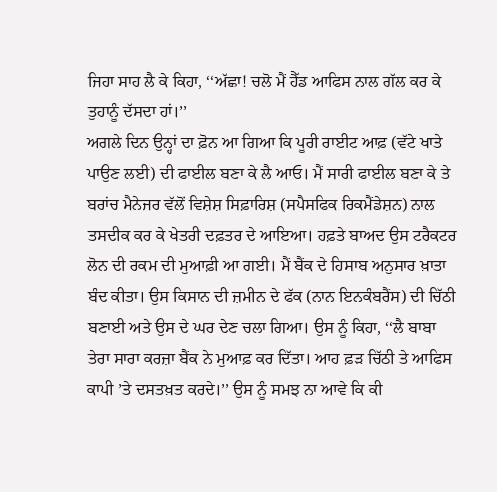ਜਿਹਾ ਸਾਹ ਲੈ ਕੇ ਕਿਹਾ, ‘‘ਅੱਛਾ! ਚਲੋ ਮੈਂ ਹੈੱਡ ਆਫਿਸ ਨਾਲ ਗੱਲ ਕਰ ਕੇ ਤੁਹਾਨੂੰ ਦੱਸਦਾ ਹਾਂ।’’
ਅਗਲੇ ਦਿਨ ਉਨ੍ਹਾਂ ਦਾ ਫ਼ੋਨ ਆ ਗਿਆ ਕਿ ਪੂਰੀ ਰਾਈਟ ਆਫ਼ (ਵੱਟੇ ਖਾਤੇ ਪਾਉਣ ਲਈ) ਦੀ ਫਾਈਲ ਬਣਾ ਕੇ ਲੈ ਆਓ। ਮੈਂ ਸਾਰੀ ਫਾਈਲ ਬਣਾ ਕੇ ਤੇ ਬਰਾਂਚ ਮੈਨੇਜਰ ਵੱਲੋਂ ਵਿਸ਼ੇਸ਼ ਸਿਫ਼ਾਰਿਸ਼ (ਸਪੈਸਫਿਕ ਰਿਕਮੈਂਡੇਸ਼ਨ) ਨਾਲ ਤਸਦੀਕ ਕਰ ਕੇ ਖੇਤਰੀ ਦਫ਼ਤਰ ਦੇ ਆਇਆ। ਹਫ਼ਤੇ ਬਾਅਦ ਉਸ ਟਰੈਕਟਰ ਲੋਨ ਦੀ ਰਕਮ ਦੀ ਮੁਆਫ਼ੀ ਆ ਗਈ। ਮੈਂ ਬੈਂਕ ਦੇ ਹਿਸਾਬ ਅਨੁਸਾਰ ਖ਼ਾਤਾ ਬੰਦ ਕੀਤਾ। ਉਸ ਕਿਸਾਨ ਦੀ ਜ਼ਮੀਨ ਦੇ ਫੱਕ (ਨਾਨ ਇਨਕੰਬਰੈਂਸ) ਦੀ ਚਿੱਠੀ ਬਣਾਈ ਅਤੇ ਉਸ ਦੇ ਘਰ ਦੇਣ ਚਲਾ ਗਿਆ। ਉਸ ਨੂੰ ਕਿਹਾ, ‘‘ਲੈ ਬਾਬਾ ਤੇਰਾ ਸਾਰਾ ਕਰਜ਼ਾ ਬੈਂਕ ਨੇ ਮੁਆਫ਼ ਕਰ ਦਿੱਤਾ। ਆਹ ਫ਼ੜ ਚਿੱਠੀ ਤੇ ਆਫਿਸ ਕਾਪੀ ’ਤੇ ਦਸਤਖ਼ਤ ਕਰਦੇ।’’ ਉਸ ਨੂੰ ਸਮਝ ਨਾ ਆਵੇ ਕਿ ਕੀ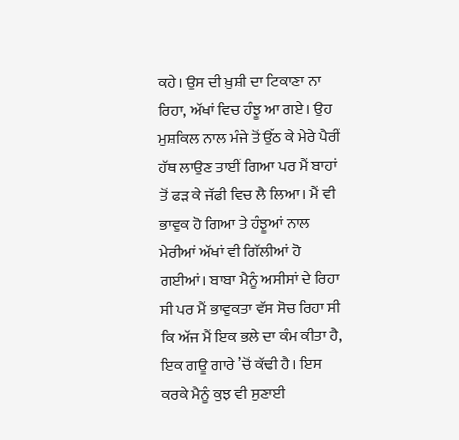ਕਹੇ। ਉਸ ਦੀ ਖ਼ੁਸ਼ੀ ਦਾ ਟਿਕਾਣਾ ਨਾ ਰਿਹਾ, ਅੱਖਾਂ ਵਿਚ ਹੰਝੂ ਆ ਗਏ। ਉਹ ਮੁਸ਼ਕਿਲ ਨਾਲ ਮੰਜੇ ਤੋਂ ਉੱਠ ਕੇ ਮੇਰੇ ਪੈਰੀਂ ਹੱਥ ਲਾਉਣ ਤਾਈਂ ਗਿਆ ਪਰ ਮੈਂ ਬਾਹਾਂ ਤੋਂ ਫੜ ਕੇ ਜੱਫੀ ਵਿਚ ਲੈ ਲਿਆ। ਮੈਂ ਵੀ ਭਾਵੁਕ ਹੋ ਗਿਆ ਤੇ ਹੰਝੂਆਂ ਨਾਲ ਮੇਰੀਆਂ ਅੱਖਾਂ ਵੀ ਗਿੱਲੀਆਂ ਹੋ ਗਈਆਂ। ਬਾਬਾ ਮੈਨੂੰ ਅਸੀਸਾਂ ਦੇ ਰਿਹਾ ਸੀ ਪਰ ਮੈਂ ਭਾਵੁਕਤਾ ਵੱਸ ਸੋਚ ਰਿਹਾ ਸੀ ਕਿ ਅੱਜ ਮੈਂ ਇਕ ਭਲੇ ਦਾ ਕੰਮ ਕੀਤਾ ਹੈ, ਇਕ ਗਊ ਗਾਰੇ ’ਚੋਂ ਕੱਢੀ ਹੈ। ਇਸ ਕਰਕੇ ਮੈਨੂੰ ਕੁਝ ਵੀ ਸੁਣਾਈ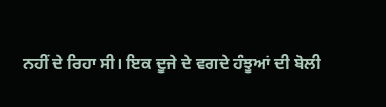ਨਹੀਂ ਦੇ ਰਿਹਾ ਸੀ। ਇਕ ਦੂਜੇ ਦੇ ਵਗਦੇ ਹੰਝੂਆਂ ਦੀ ਬੋਲੀ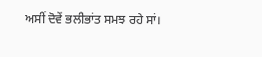ਅਸੀਂ ਦੋਵੇਂ ਭਲੀਭਾਂਤ ਸਮਝ ਰਹੇ ਸਾਂ।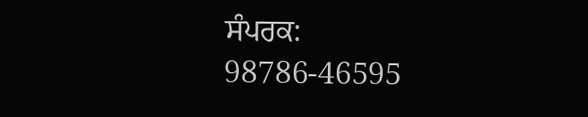ਸੰਪਰਕ: 98786-46595